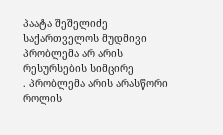პაატა შეშელიძე
საქართველოს მუდმივი პრობლემა არ არის რესურსების სიმცირე
. პრობლემა არის არასწორი როლის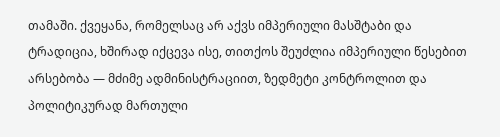თამაში. ქვეყანა, რომელსაც არ აქვს იმპერიული მასშტაბი და ტრადიცია, ხშირად იქცევა ისე, თითქოს შეუძლია იმპერიული წესებით არსებობა — მძიმე ადმინისტრაციით, ზედმეტი კონტროლით და პოლიტიკურად მართული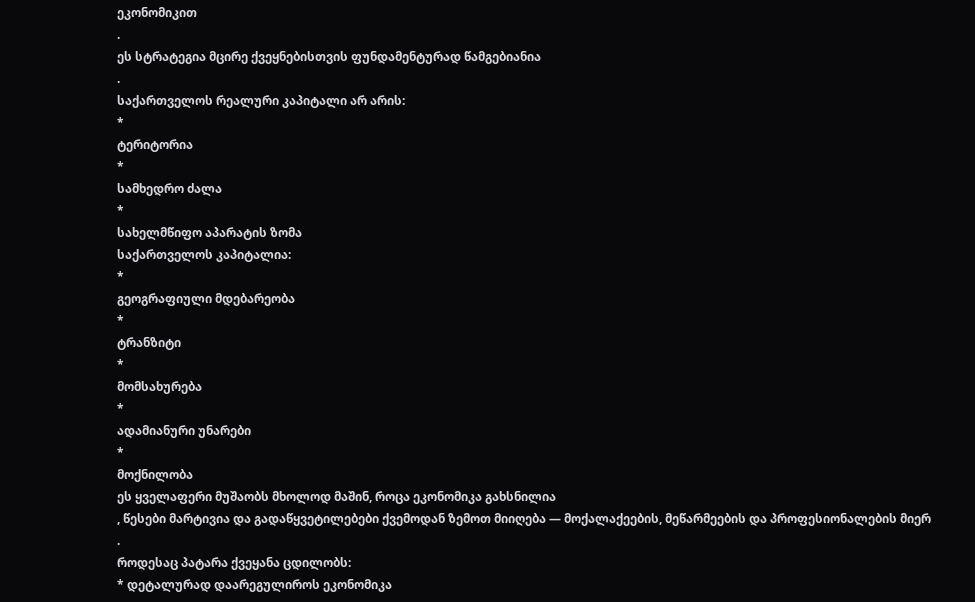ეკონომიკით
.
ეს სტრატეგია მცირე ქვეყნებისთვის ფუნდამენტურად წამგებიანია
.
საქართველოს რეალური კაპიტალი არ არის:
*
ტერიტორია
*
სამხედრო ძალა
*
სახელმწიფო აპარატის ზომა
საქართველოს კაპიტალია:
*
გეოგრაფიული მდებარეობა
*
ტრანზიტი
*
მომსახურება
*
ადამიანური უნარები
*
მოქნილობა
ეს ყველაფერი მუშაობს მხოლოდ მაშინ, როცა ეკონომიკა გახსნილია
, წესები მარტივია და გადაწყვეტილებები ქვემოდან ზემოთ მიიღება — მოქალაქეების, მეწარმეების და პროფესიონალების მიერ
.
როდესაც პატარა ქვეყანა ცდილობს:
* დეტალურად დაარეგულიროს ეკონომიკა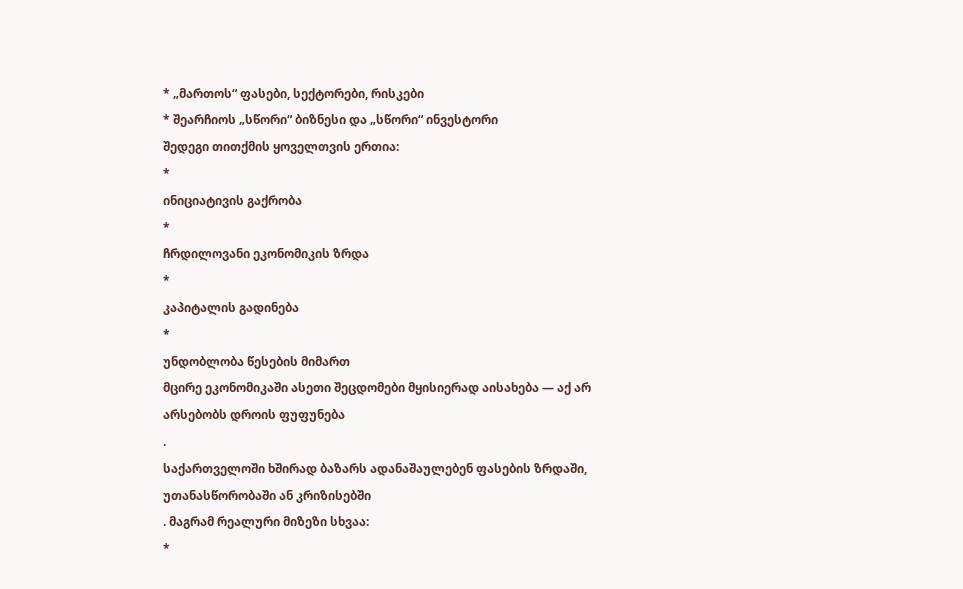* „მართოს“ ფასები, სექტორები, რისკები
* შეარჩიოს „სწორი“ ბიზნესი და „სწორი“ ინვესტორი
შედეგი თითქმის ყოველთვის ერთია:
*
ინიციატივის გაქრობა
*
ჩრდილოვანი ეკონომიკის ზრდა
*
კაპიტალის გადინება
*
უნდობლობა წესების მიმართ
მცირე ეკონომიკაში ასეთი შეცდომები მყისიერად აისახება — აქ არ არსებობს დროის ფუფუნება
.
საქართველოში ხშირად ბაზარს ადანაშაულებენ ფასების ზრდაში, უთანასწორობაში ან კრიზისებში
. მაგრამ რეალური მიზეზი სხვაა:
*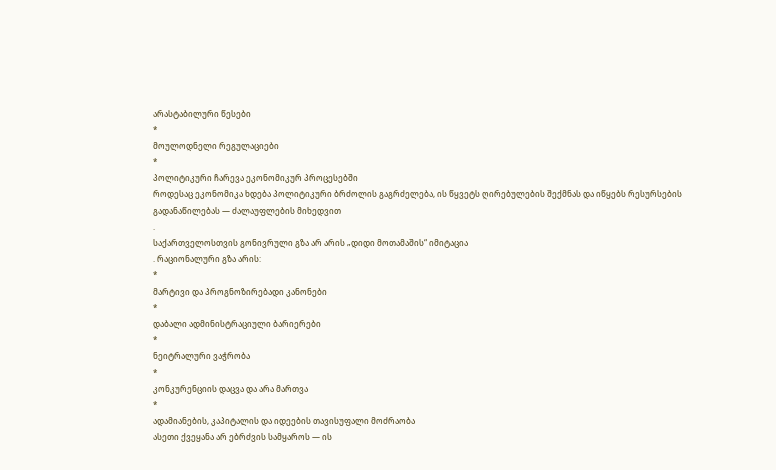არასტაბილური წესები
*
მოულოდნელი რეგულაციები
*
პოლიტიკური ჩარევა ეკონომიკურ პროცესებში
როდესაც ეკონომიკა ხდება პოლიტიკური ბრძოლის გაგრძელება, ის წყვეტს ღირებულების შექმნას და იწყებს რესურსების გადანაწილებას — ძალაუფლების მიხედვით
.
საქართველოსთვის გონივრული გზა არ არის „დიდი მოთამაშის“ იმიტაცია
. რაციონალური გზა არის:
*
მარტივი და პროგნოზირებადი კანონები
*
დაბალი ადმინისტრაციული ბარიერები
*
ნეიტრალური ვაჭრობა
*
კონკურენციის დაცვა და არა მართვა
*
ადამიანების, კაპიტალის და იდეების თავისუფალი მოძრაობა
ასეთი ქვეყანა არ ებრძვის სამყაროს — ის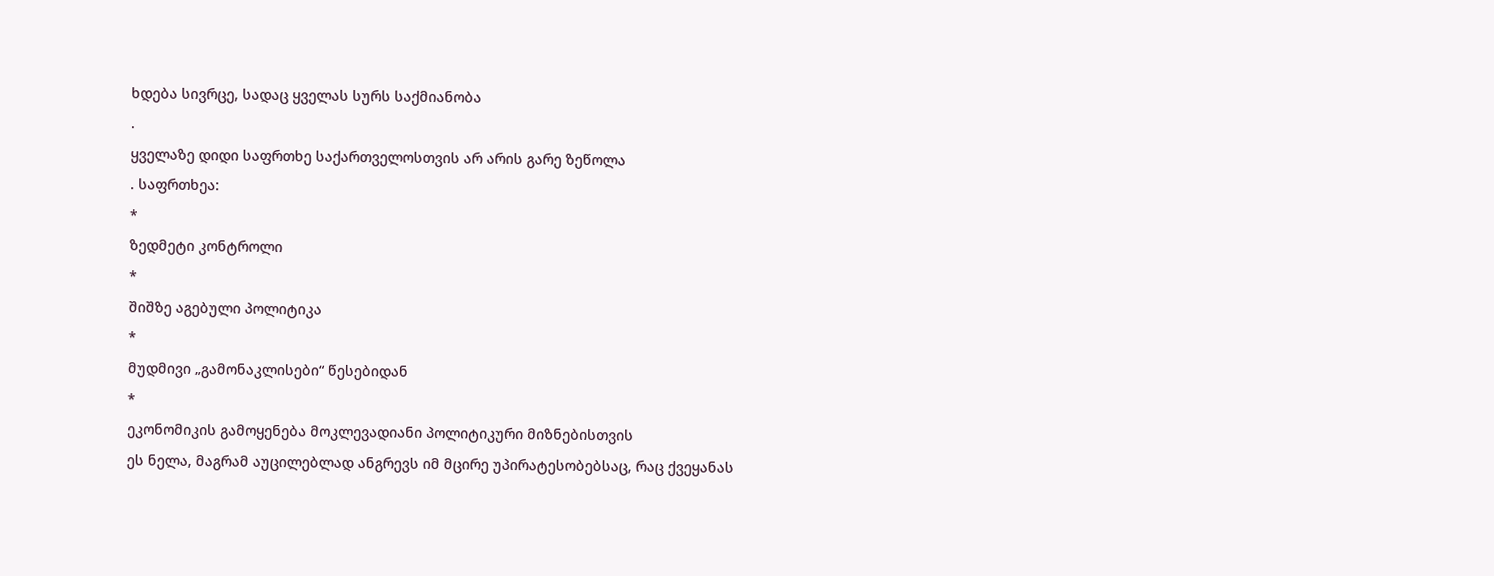ხდება სივრცე, სადაც ყველას სურს საქმიანობა
.
ყველაზე დიდი საფრთხე საქართველოსთვის არ არის გარე ზეწოლა
. საფრთხეა:
*
ზედმეტი კონტროლი
*
შიშზე აგებული პოლიტიკა
*
მუდმივი „გამონაკლისები“ წესებიდან
*
ეკონომიკის გამოყენება მოკლევადიანი პოლიტიკური მიზნებისთვის
ეს ნელა, მაგრამ აუცილებლად ანგრევს იმ მცირე უპირატესობებსაც, რაც ქვეყანას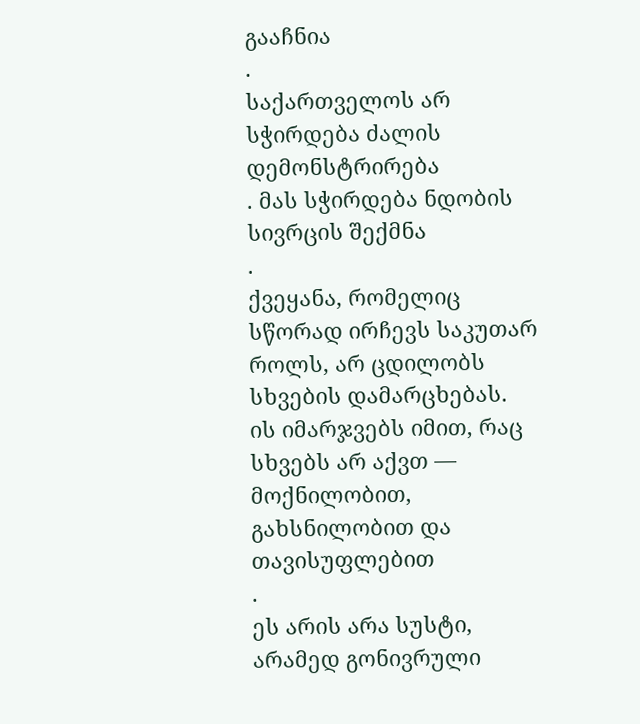გააჩნია
.
საქართველოს არ სჭირდება ძალის დემონსტრირება
. მას სჭირდება ნდობის სივრცის შექმნა
.
ქვეყანა, რომელიც სწორად ირჩევს საკუთარ როლს, არ ცდილობს სხვების დამარცხებას. ის იმარჯვებს იმით, რაც სხვებს არ აქვთ — მოქნილობით, გახსნილობით და თავისუფლებით
.
ეს არის არა სუსტი, არამედ გონივრული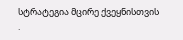სტრატეგია მცირე ქვეყნისთვის
.